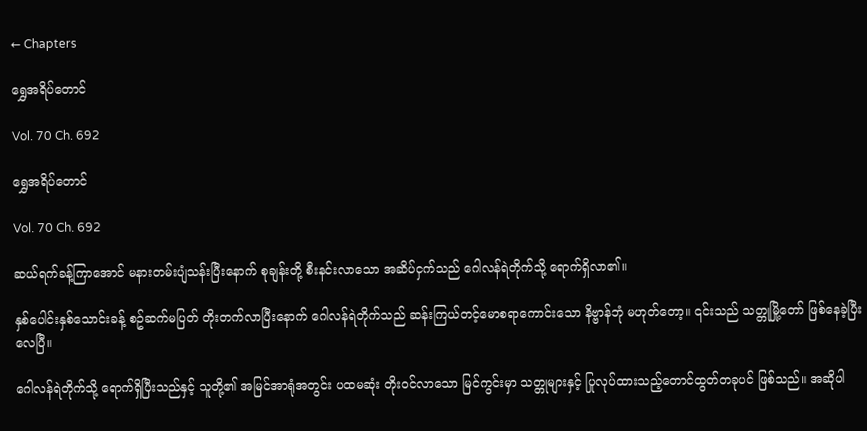← Chapters

ရွှေအရိပ်တောင်

Vol. 70 Ch. 692

ရွှေအရိပ်တောင်

Vol. 70 Ch. 692

ဆယ်ရက်ခန့်ကြာအောင် မနားတမ်းပျံသန်းပြီးနောက် စုချန်းတို့ စီးနင်းလာသော အဆိပ်ငှက်သည် ဂေါလန်ရဲတိုက်သို့ ရောက်ရှိလာ၏။

နှစ်ပေါင်းနှစ်သောင်းခန့် စဥ်ဆက်မပြတ် တိုးတက်လာပြီးနောက် ဂေါလန်ရဲတိုက်သည် ဆန်းကြယ်တင့်မောစရာကောင်းသော နိဗ္ဗာန်ဘုံ မဟုတ်တော့။ ၎င်းသည် သတ္တုမြို့တော် ဖြစ်နေခဲ့ပြီးလေပြီ။

ဂေါလန်ရဲတိုက်သို့ ရောက်ရှိပြီးသည်နှင့် သူတို့၏ အမြင်အာရုံအတွင်း ပထမဆုံး တိုးဝင်လာသော မြင်ကွင်းမှာ သတ္တုများနှင့် ပြုလုပ်ထားသည့်တောင်ထွတ်တခုပင် ဖြစ်သည်။ အဆိုပါ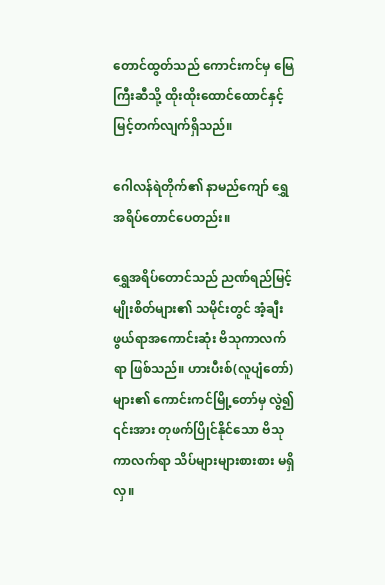တောင်ထွတ်သည် ကောင်းကင်မှ မြေကြီးဆီသို့ ထိုးထိုးထောင်ထောင်နှင့် မြင့်တက်လျက်ရှိသည်။

ဂေါလန်ရဲတိုက်၏ နာမည်ကျော် ရွှေအရိပ်တောင်ပေတည်း။

ရွှေအရိပ်တောင်သည် ညဏ်ရည်မြင့်မျိုးစိတ်များ၏ သမိုင်းတွင် အံ့ချီးဖွယ်ရာအကောင်းဆုံး ဗိသုကာလက်ရာ ဖြစ်သည်။ ဟားပီးစ်(လူပျံတော်)များ၏ ကောင်းကင်မြို့တော်မှ လွဲ၍ ၎င်းအား တုဖက်ပြိုင်နိုင်သော ဗိသုကာလက်ရာ သိပ်များများစားစား မရှိလှ။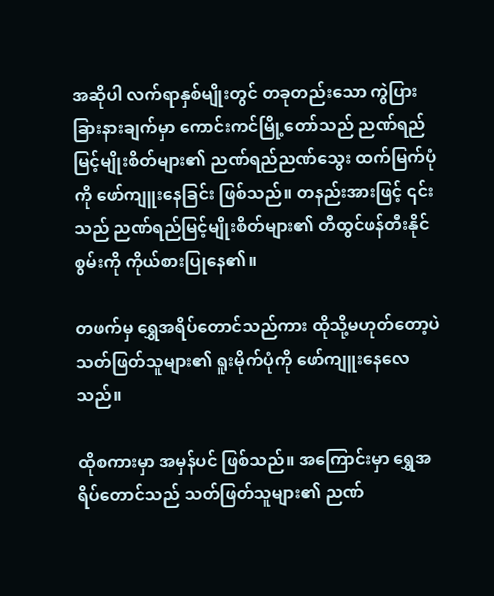အဆိုပါ လက်ရာနှစ်မျိုးတွင် တခုတည်းသော ကွဲပြားခြားနားချက်မှာ ကောင်းကင်မြို့တော်သည် ညဏ်ရည်မြင့်မျိုးစိတ်များ၏ ညဏ်ရည်ညဏ်သွေး ထက်မြက်ပုံကို ဖော်ကျူးနေခြင်း ဖြစ်သည်။ တနည်းအားဖြင့် ၎င်းသည် ညဏ်ရည်မြင့်မျိုးစိတ်များ၏ တီထွင်ဖန်တီးနိုင်စွမ်းကို ကိုယ်စားပြုနေ၏။

တဖက်မှ ရွှေအရိပ်တောင်သည်ကား ထိုသို့မဟုတ်တော့ပဲ သတ်ဖြတ်သူများ၏ ရူးမိုက်ပုံကို ဖော်ကျူးနေလေသည်။

ထိုစကားမှာ အမှန်ပင် ဖြစ်သည်။ အကြောင်းမှာ ရွှေအရိပ်တောင်သည် သတ်ဖြတ်သူများ၏ ညဏ်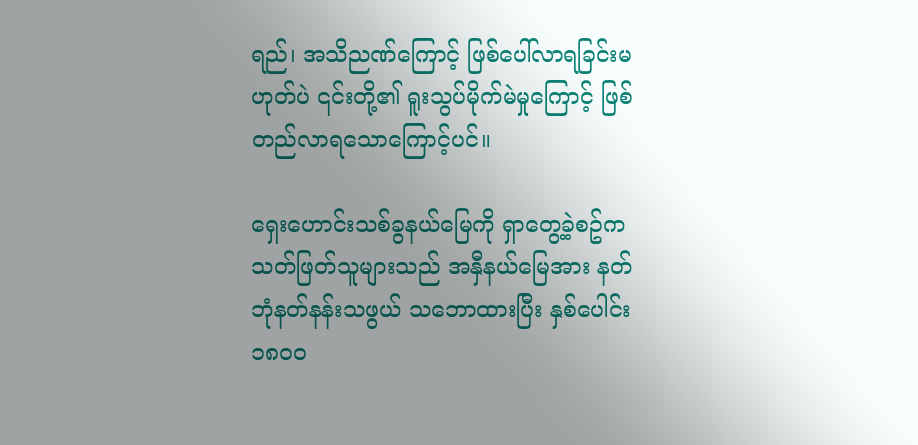ရည်၊ အသိညဏ်ကြောင့် ဖြစ်ပေါ်လာရခြင်းမဟုတ်ပဲ ၎င်းတို့၏ ရူးသွပ်မိုက်မဲမှုကြောင့် ဖြစ်တည်လာရသောကြောင့်ပင်။

ရှေးဟောင်းသစ်ခွနယ်မြေကို ရှာတွေ့ခဲ့စဥ်က သတ်ဖြတ်သူများသည် အနှီနယ်မြေအား နတ်ဘုံနတ်နန်းသဖွယ် သဘောထားပြီး နှစ်ပေါင်း ၁၈၀၀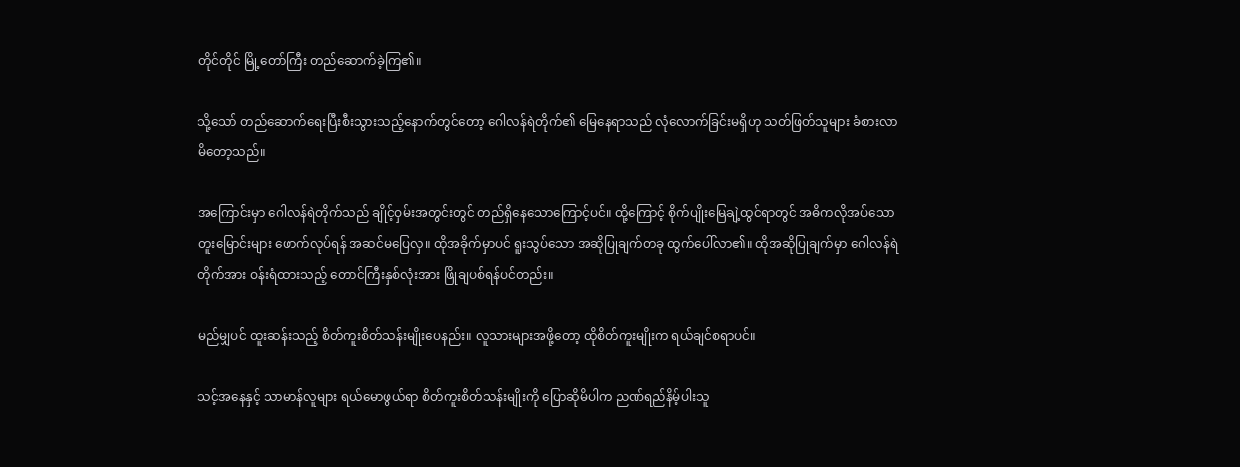တိုင်တိုင် မြို့တော်ကြီး တည်ဆောက်ခဲ့ကြ၏။

သို့သော် တည်ဆောက်ရေးပြီးစီးသွားသည့်နောက်တွင်တော့ ဂေါလန်ရဲတိုက်၏ မြေနေရာသည် လုံလောက်ခြင်းမရှိဟု သတ်ဖြတ်သူများ ခံစားလာမိတော့သည်။

အကြောင်းမှာ ဂေါလန်ရဲတိုက်သည် ချိုင့်ဝှမ်းအတွင်းတွင် တည်ရှိနေသောကြောင့်ပင်။ ထို့ကြောင့် စိုက်ပျိုးမြေချဲ့ထွင်ရာတွင် အဓိကလိုအပ်သော တူးမြောင်းများ ဖောက်လုပ်ရန် အဆင်မပြေလှ။ ထိုအခိုက်မှာပင် ရူးသွပ်သော အဆိုပြုချက်တခု ထွက်ပေါ်လာ၏။ ထိုအဆိုပြုချက်မှာ ဂေါလန်ရဲတိုက်အား ဝန်းရံထားသည့် တောင်ကြီးနှစ်လုံးအား ဖြိုချပစ်ရန်ပင်တည်း။

မည်မျှပင် ထူးဆန်းသည့် စိတ်ကူးစိတ်သန်းမျိုးပေနည်း။ လူသားများအဖို့တော့ ထိုစိတ်ကူးမျိုးက ရယ်ချင်စရာပင်။

သင့်အနေနှင့် သာမာန်လူများ ရယ်မောဖွယ်ရာ စိတ်ကူးစိတ်သန်းမျိုးကို ပြောဆိုမိပါက ညဏ်ရည်နိမ့်ပါးသူ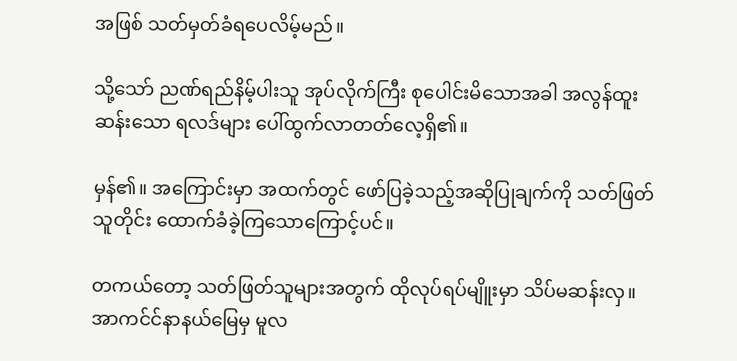အဖြစ် သတ်မှတ်ခံရပေလိမ့်မည်။

သို့သော် ညဏ်ရည်နိမ့်ပါးသူ အုပ်လိုက်ကြီး စုပေါင်းမိသောအခါ အလွန်ထူးဆန်းသော ရလဒ်များ ပေါ်ထွက်လာတတ်လေ့ရှိ၏။

မှန်၏။ အကြောင်းမှာ အထက်တွင် ဖော်ပြခဲ့သည့်အဆိုပြုချက်ကို သတ်ဖြတ်သူတိုင်း ထောက်ခံခဲ့ကြသောကြောင့်ပင်။

တကယ်တော့ သတ်ဖြတ်သူများအတွက် ထိုလုပ်ရပ်မျိူးမှာ သိပ်မဆန်းလှ။ အာကင်င်နာနယ်မြေမှ မူလ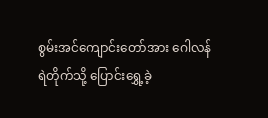စွမ်းအင်ကျောင်းတော်အား ဂေါလန်ရဲတိုက်သို့ ပြောင်းရွှေ့ခဲ့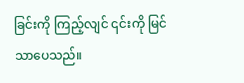ခြင်းကို ကြည့်လျင် ၎င်းကို မြင်သာပေသည်။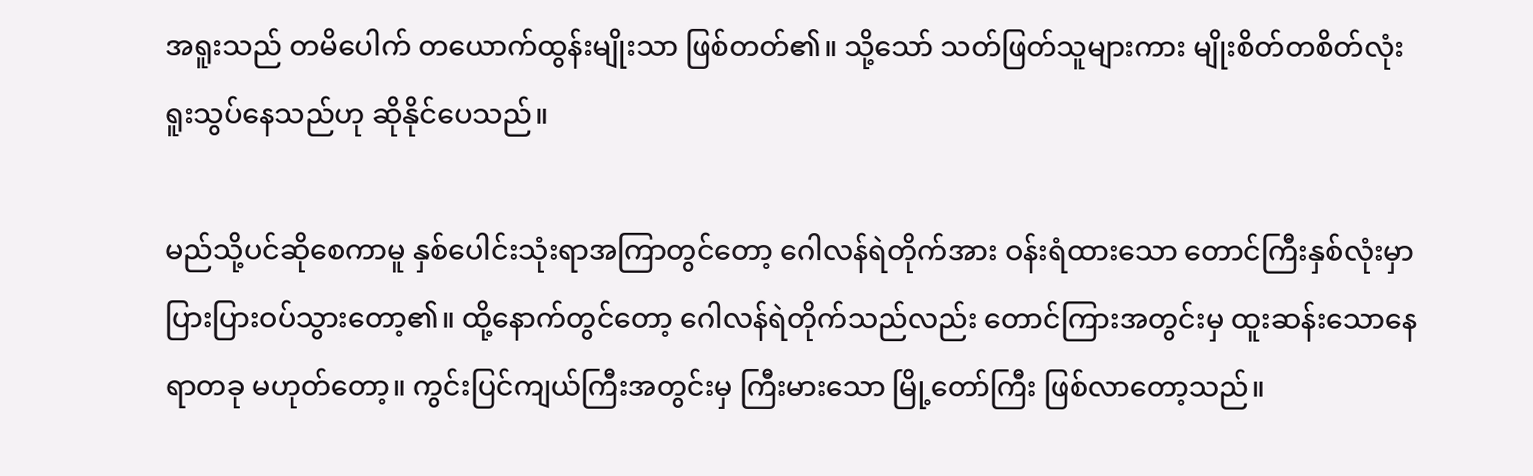အရူးသည် တမိပေါက် တယောက်ထွန်းမျိုးသာ ဖြစ်တတ်၏။ သို့သော် သတ်ဖြတ်သူများကား မျိုးစိတ်တစိတ်လုံး ရူးသွပ်နေသည်ဟု ဆိုနိုင်ပေသည်။

မည်သို့ပင်ဆိုစေကာမူ နှစ်ပေါင်းသုံးရာအကြာတွင်တော့ ဂေါလန်ရဲတိုက်အား ဝန်းရံထားသော တောင်ကြီးနှစ်လုံးမှာ ပြားပြားဝပ်သွားတော့၏။ ထို့နောက်တွင်တော့ ဂေါလန်ရဲတိုက်သည်လည်း တောင်ကြားအတွင်းမှ ထူးဆန်းသောနေရာတခု မဟုတ်တော့။ ကွင်းပြင်ကျယ်ကြီးအတွင်းမှ ကြီးမားသော မြို့တော်ကြီး ဖြစ်လာတော့သည်။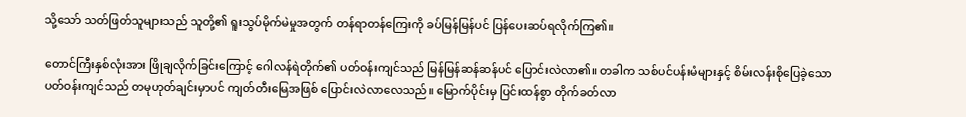သို့သော် သတ်ဖြတ်သူများသည် သူတို့၏ ရူးသွပ်မိုက်မဲမှုအတွက် တန်ရာတန်ကြေးကို ခပ်မြန်မြန်ပင် ပြန်ပေးဆပ်ရလိုက်ကြ၏။

တောင်ကြီးနှစ်လုံးအား ဖြိုချလိုက်ခြင်းကြောင့် ဂေါလန်ရဲတိုက်၏ ပတ်ဝန်းကျင်သည် မြန်မြန်ဆန်ဆန်ပင် ပြောင်းလဲလာ၏။ တခါက သစ်ပင်ပန်းမံများနှင့် စိမ်းလန်းစိုပြေခဲ့သော ပတ်ဝန်းကျင်သည် တမုဟုတ်ချင်းမှာပင် ကျတ်တီးမြေအဖြစ် ပြောင်းလဲလာလေသည်။ မြောက်ပိုင်းမှ ပြင်းထန်စွာ တိုက်ခတ်လာ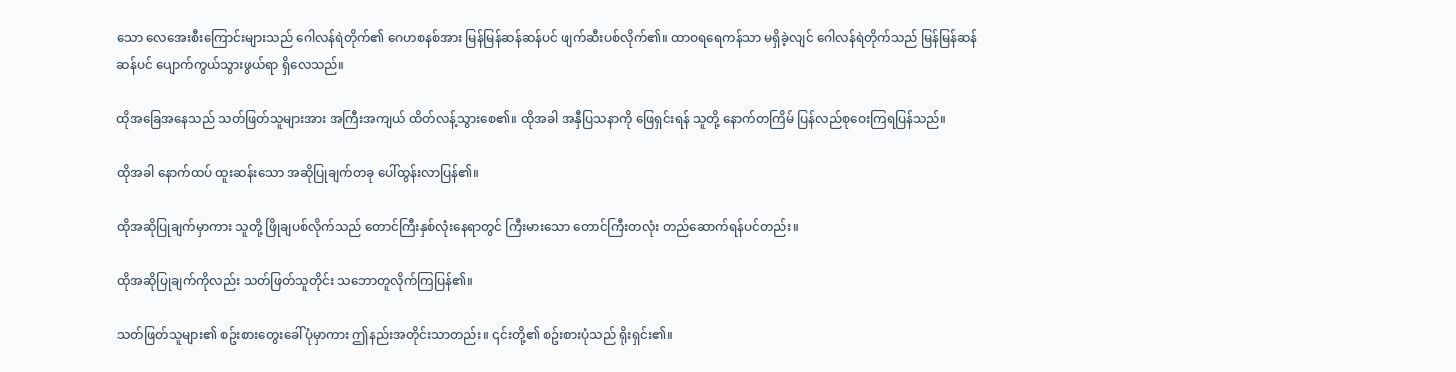သော လေအေးစီးကြောင်းများသည် ဂေါလန်ရဲတိုက်၏ ဂေဟစနစ်အား မြန်မြန်ဆန်ဆန်ပင် ဖျက်ဆီးပစ်လိုက်၏။ ထာဝရရေကန်သာ မရှိခဲ့လျင် ဂေါလန်ရဲတိုက်သည် မြန်မြန်ဆန်ဆန်ပင် ပျောက်ကွယ်သွားဖွယ်ရာ ရှိလေသည်။

ထိုအခြေအနေသည် သတ်ဖြတ်သူများအား အကြီးအကျယ် ထိတ်လန့်သွားစေ၏။ ထိုအခါ အနှီပြသနာကို ဖြေရှင်းရန် သူတို့ နောက်တကြိမ် ပြန်လည်စုဝေးကြရပြန်သည်။

ထိုအခါ နောက်ထပ် ထူးဆန်းသော အဆိုပြုချက်တခု ပေါ်ထွန်းလာပြန်၏။

ထိုအဆိုပြုချက်မှာကား သူတို့ ဖြိုချပစ်လိုက်သည် တောင်ကြီးနှစ်လုံးနေရာတွင် ကြီးမားသော တောင်ကြီးတလုံး တည်ဆောက်ရန်ပင်တည်း။

ထိုအဆိုပြုချက်ကိုလည်း သတ်ဖြတ်သူတိုင်း သဘောတူလိုက်ကြပြန်၏။

သတ်ဖြတ်သူများ၏ စဥ်းစားတွေးခေါ်ပုံမှာကား ဤနည်းအတိုင်းသာတည်း။ ၎င်းတို့၏ စဥ်းစားပုံသည် ရိုးရှင်း၏။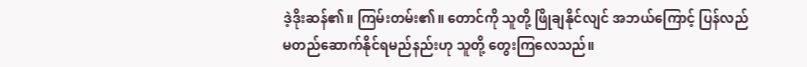ဒဲ့ဒိုးဆန်၏။ ကြမ်းတမ်း၏။ တောင်ကို သူတို့ ဖြိုချနိုင်လျင် အဘယ်ကြောင့် ပြန်လည်မတည်ဆောက်နိုင်ရမည်နည်းဟု သူတို့ တွေးကြလေသည်။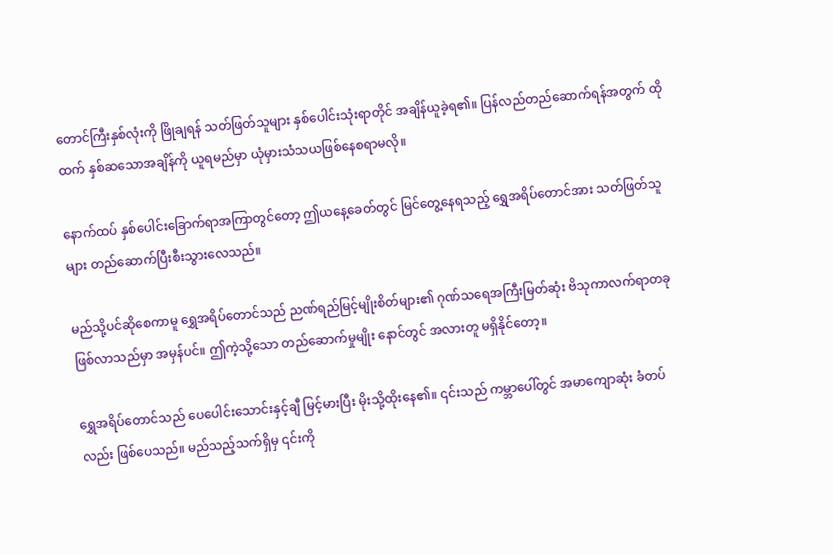တောင်ကြီးနှစ်လုံးကို ဖြိုချရန် သတ်ဖြတ်သူများ နှစ်ပေါင်းသုံးရာတိုင် အချိန်ယူခဲ့ရ၏။ ပြန်လည်တည်ဆောက်ရန်အတွက် ထိုထက် နှစ်ဆသောအချိန်ကို ယူရမည်မှာ ယုံမှားသံသယဖြစ်နေစရာမလို။

နောက်ထပ် နှစ်ပေါင်းခြောက်ရာအကြာတွင်တော့ ဤယနေ့ခေတ်တွင် မြင်တွေ့နေရသည့် ရွှေအရိပ်တောင်အား သတ်ဖြတ်သူများ တည်ဆောက်ပြီးစီးသွားလေသည်။

မည်သို့ပင်ဆိုစေကာမူ ရွှေအရိပ်တောင်သည် ညဏ်ရည်မြင့်မျိုးစိတ်များ၏ ဂုဏ်သရေအကြီးမြတ်ဆုံး ဗိသုကာလက်ရာတခု ဖြစ်လာသည်မှာ အမှန်ပင်။ ဤကဲ့သို့သော တည်ဆောက်မှုမျိုး နောင်တွင် အလားတူ မရှိနိုင်တော့။

ရွှေအရိပ်တောင်သည် ပေပေါင်းသောင်းနှင့်ချီ မြင့်မားပြီး မိုးသို့ထိုးနေ၏။ ၎င်းသည် ကမ္ဘာပေါ်တွင် အမာကျောဆုံး ခံတပ်လည်း ဖြစ်ပေသည်။ မည်သည့်သက်ရှိမှ ၎င်းကို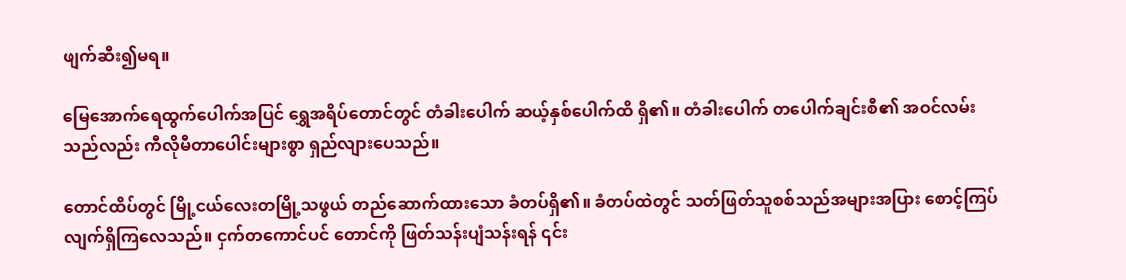ဖျက်ဆီး၍မရ။

မြေအောက်ရေထွက်ပေါက်အပြင် ရွှေအရိပ်တောင်တွင် တံခါးပေါက် ဆယ့်နှစ်ပေါက်ထိ ရှိ၏။ တံခါးပေါက် တပေါက်ချင်းစီ၏ အဝင်လမ်းသည်လည်း ကီလိုမီတာပေါင်းများစွာ ရှည်လျားပေသည်။

တောင်ထိပ်တွင် မြို့ငယ်လေးတမြို့သဖွယ် တည်ဆောက်ထားသော ခံတပ်ရှိ၏။ ခံတပ်ထဲတွင် သတ်ဖြတ်သူစစ်သည်အများအပြား စောင့်ကြပ်လျက်ရှိကြလေသည်။ ငှက်တကောင်ပင် တောင်ကို ဖြတ်သန်းပျံသန်းရန် ၎င်း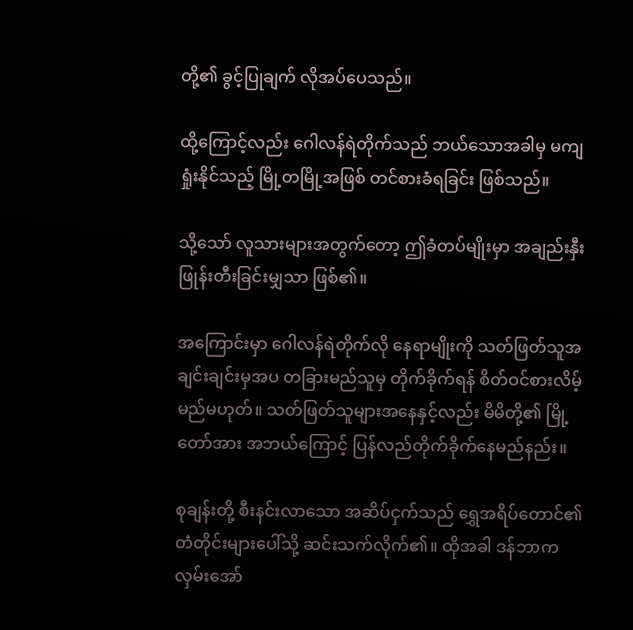တို့၏ ခွင့်ပြုချက် လိုအပ်ပေသည်။

ထို့ကြောင့်လည်း ဂေါလန်ရဲတိုက်သည် ဘယ်သောအခါမှ မကျရှုံးနိုင်သည့် မြို့တမြို့အဖြစ် တင်စားခံရခြင်း ဖြစ်သည်။

သို့သော် လူသားများအတွက်တော့ ဤခံတပ်မျိုးမှာ အချည်းနှီး ဖြုန်းတီးခြင်းမျှသာ ဖြစ်၏။

အကြောင်းမှာ ဂေါလန်ရဲတိုက်လို နေရာမျိုးကို သတ်ဖြတ်သူအချင်းချင်းမှအပ တခြားမည်သူမှ တိုက်ခိုက်ရန် စိတ်ဝင်စားလိမ့်မည်မဟုတ်။ သတ်ဖြတ်သူများအနေနှင့်လည်း မိမိတို့၏ မြို့တော်အား အဘယ်ကြောင့် ပြန်လည်တိုက်ခိုက်နေမည်နည်း။

စုချန်းတို့ စီးနင်းလာသော အဆိပ်ငှက်သည် ရွှေအရိပ်တောင်၏တံတိုင်းများပေါ်သို့ ဆင်းသက်လိုက်၏။ ထိုအခါ ဒန်ဘာက လှမ်းအော်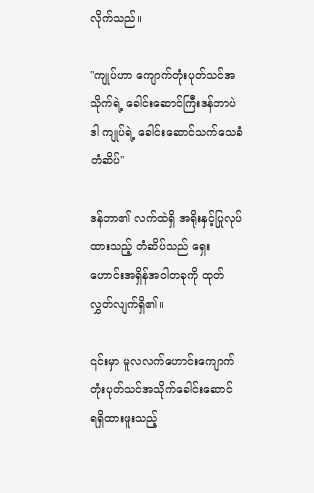လိုက်သည်။

"ကျုပ်ဟာ ကျောက်တုံးပုတ်သင်အသိုက်ရဲ့ ခေါင်းဆောင်ကြီးဒန်ဘာပဲ ဒါ ကျုပ်ရဲ့ ခေါင်းဆောင်သက်သေခံတံဆိပ်"

ဒန်ဘာ၏ လက်ထဲရှိ အရိုးနှင့်ပြုလုပ်ထားသည့် တံဆိပ်သည် ရှေးဟောင်းအရှိန်အဝါတခုကို ထုတ်လွှတ်လျက်ရှိ၏။

၎င်းမှာ မူလလက်ဟောင်းကျောက်တုံးပုတ်သင်အသိုက်ခေါင်းဆောင် ရရှိထားဖူးသည့်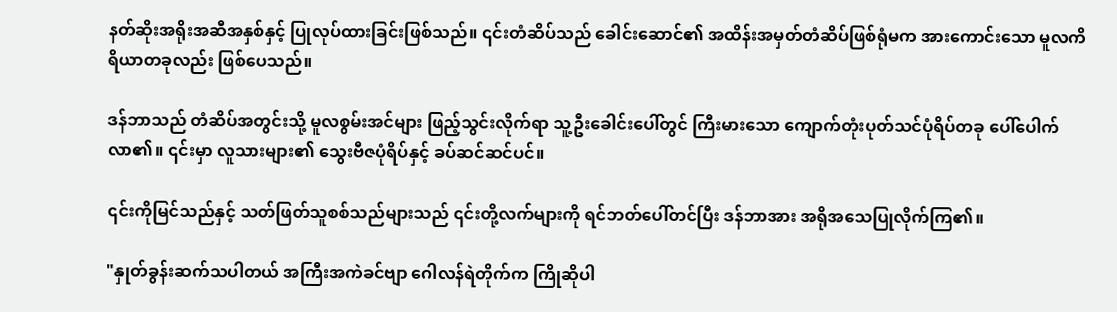နတ်ဆိုးအရိုးအဆီအနှစ်နှင့် ပြုလုပ်ထားခြင်းဖြစ်သည်။ ၎င်းတံဆိပ်သည် ခေါင်းဆောင်၏ အထိန်းအမှတ်တံဆိပ်ဖြစ်ရုံမက အားကောင်းသော မူလကိရိယာတခုလည်း ဖြစ်ပေသည်။

ဒန်ဘာသည် တံဆိပ်အတွင်းသို့ မူလစွမ်းအင်များ ဖြည့်သွင်းလိုက်ရာ သူ့ဦးခေါင်းပေါ်တွင် ကြီးမားသော ကျောက်တုံးပုတ်သင်ပုံရိပ်တခု ပေါ်ပေါက်လာ၏။ ၎င်းမှာ လူသားများ၏ သွေးဗီဇပုံရိပ်နှင့် ခပ်ဆင်ဆင်ပင်။

၎င်းကိုမြင်သည်နှင့် သတ်ဖြတ်သူစစ်သည်များသည် ၎င်းတို့လက်များကို ရင်ဘတ်ပေါ်တင်ပြီး ဒန်ဘာအား အရိုအသေပြုလိုက်ကြ၏။

"နှုတ်ခွန်းဆက်သပါတယ် အကြီးအကဲခင်ဗျာ ဂေါလန်ရဲတိုက်က ကြိုဆိုပါ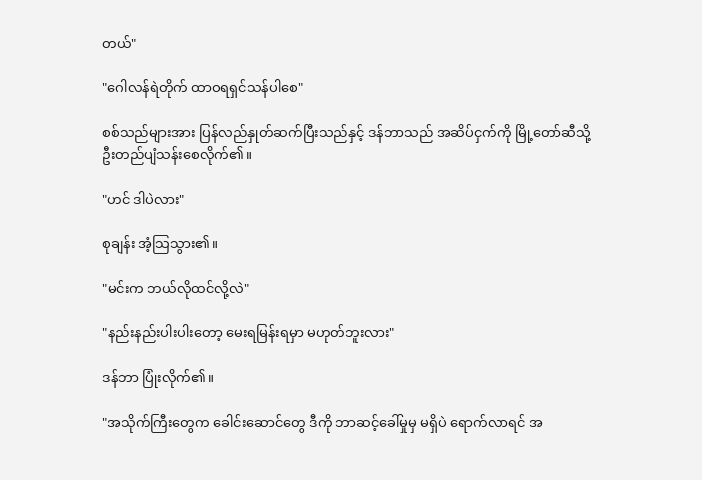တယ်"

"ဂေါလန်ရဲတိုက် ထာဝရရှင်သန်ပါစေ"

စစ်သည်များအား ပြန်လည်နှုတ်ဆက်ပြီးသည်နှင့် ဒန်ဘာသည် အဆိပ်ငှက်ကို မြို့တော်ဆီသို့ ဦးတည်ပျံသန်းစေလိုက်၏။

"ဟင် ဒါပဲလား"

စုချန်း အံ့သြသွား၏။

"မင်းက ဘယ်လိုထင်လို့လဲ"

"နည်းနည်းပါးပါးတော့ မေးရမြန်းရမှာ မဟုတ်ဘူးလား"

ဒန်ဘာ ပြုံးလိုက်၏။

"အသိုက်ကြီးတွေက ခေါင်းဆောင်တွေ ဒီကို ဘာဆင့်ခေါ်မှုမှ မရှိပဲ ရောက်လာရင် အ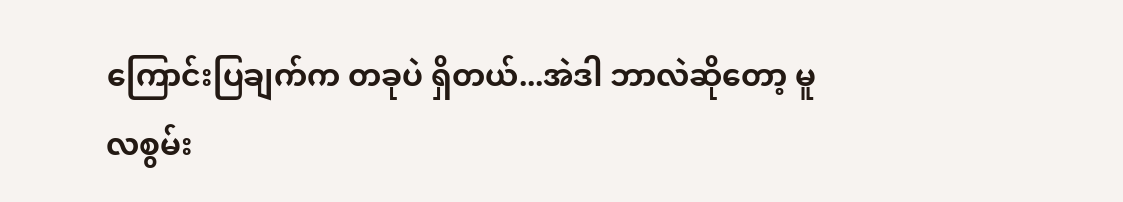ကြောင်းပြချက်က တခုပဲ ရှိတယ်...အဲဒါ ဘာလဲဆိုတော့ မူလစွမ်း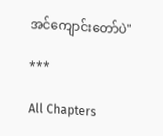အင်ကျောင်းတော်ပဲ"

***

All Chapters